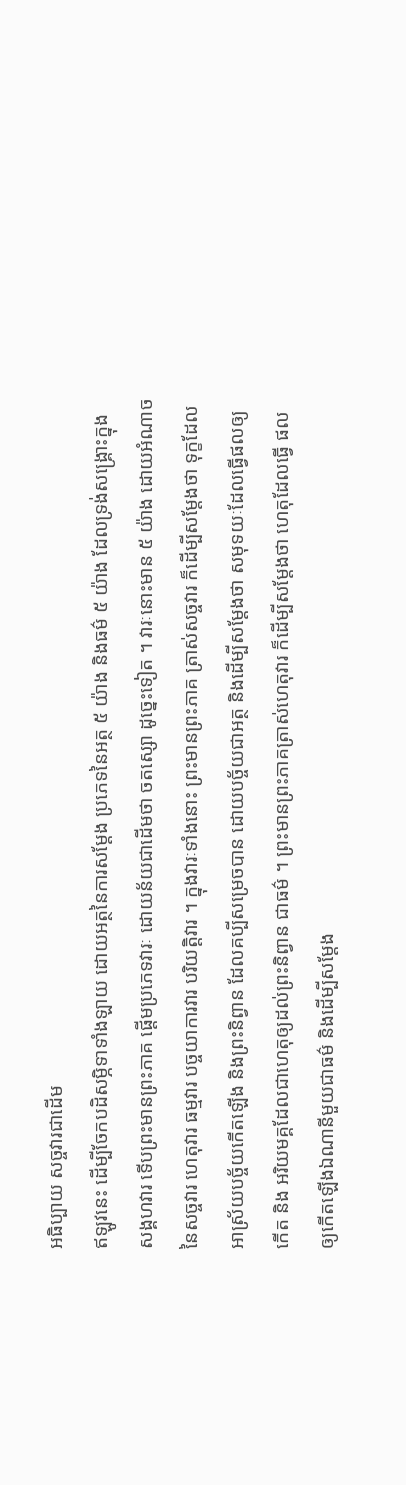អធិប្បាយ សច្ចវារជាដើម
ឥឡូវនេះ ដើម្បីចែកបដិសម្ភិទាទាំងឡាយ ដោយអត្ថនៃការសម្តែង ប្រភេទនៃអត្ថ ៥ យ៉ាង និងធម៌ ៥ យ៉ាង ដែលទ្រង់សង្គ្រោះក្នុង សង្គហវារ ទើបព្រះមានព្រះភាគ ផ្តើមប្រភេទវារៈ ដោយន័យជាដើមថា ចតស្សោ ដូច្នេះទៀត ។ វារៈនោះមាន ៥ យ៉ាង ដោយអំណាចនៃសច្ចវារ ហេតុវារ ធម្មវារ បច្ចយាការវារ បរិយត្តិវារ ។ ក្នុងវារៈទាំងនោះ ព្រះមានព្រះភាគ ត្រាស់សច្ចវារ ក៏ដើម្បីសម្តែងថា ទុក្ខដែលអាស្រ័យបច្ច័យកើតឡើង និងព្រះនិព្វាន ដែលគប្បីសម្រេចបាន ដោយបច្ច័យជាអត្ថ និងដើម្បីសម្តែងថា សមុទយៈដែលធ្វើផលឲ្យកើត និង អរិយមគ្គដែលជាហេតុឲ្យដល់ព្រះនិព្វាន ជាធម៌ ។ ព្រះមានព្រះភាគត្រាស់ហេតុវារ ក៏ដើម្បីសម្តែងថា ហេតុដែលធ្វើ ផលឲ្យកើតឡើងឯណានីមួយជាធម៌ និងដើម្បីសម្តែង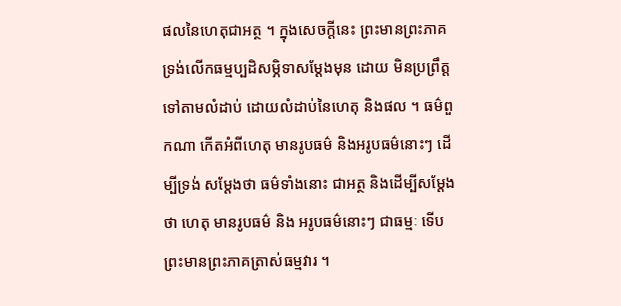ផលនៃហេតុជាអត្ថ ។ ក្នុងសេចក្តីនេះ ព្រះមានព្រះភាគទ្រង់លើកធម្មប្បដិសម្ភិទាសម្តែងមុន ដោយ មិនប្រព្រឹត្តទៅតាមលំដាប់ ដោយលំដាប់នៃហេតុ និងផល ។ ធម៌ពួកណា កើតអំពីហេតុ មានរូបធម៌ និងអរូបធម៌នោះៗ ដើម្បីទ្រង់ សម្តែងថា ធម៌ទាំងនោះ ជាអត្ថ និងដើម្បីសម្តែងថា ហេតុ មានរូបធម៌ និង អរូបធម៌នោះៗ ជាធម្មៈ ទើបព្រះមានព្រះភាគត្រាស់ធម្មវារ ។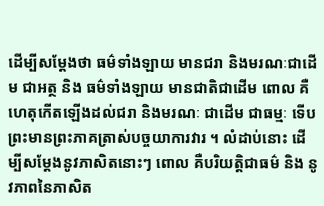ដើម្បីសម្តែងថា ធម៌ទាំងឡាយ មានជរា និងមរណៈជាដើម ជាអត្ថ និង ធម៌ទាំងឡាយ មានជាតិជាដើម ពោល គឺហេតុកើតឡើងដល់ជរា និងមរណៈ ជាដើម ជាធម្មៈ ទើបព្រះមានព្រះភាគត្រាស់បច្ចយាការវារ ។ លំដាប់នោះ ដើម្បីសម្តែងនូវភាសិតនោះៗ ពោល គឺបរិយត្តិជាធម៌ និង នូវភាពនៃភាសិត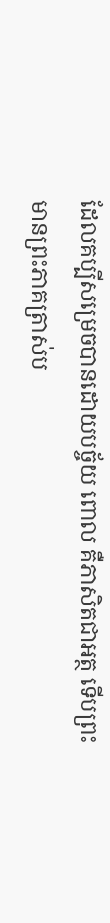ដែលគប្បីសម្រេចបានដោយបច្ច័យ ពោល គឺភាសិតជាអត្ថ ទើបព្រះមានព្រះភាគត្រាស់ប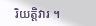រិយត្តិវារ ។